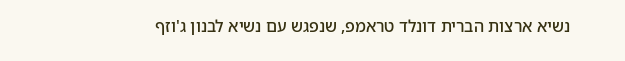נשיא ארצות הברית דונלד טראמפ, שנפגש עם נשיא לבנון ג'וזף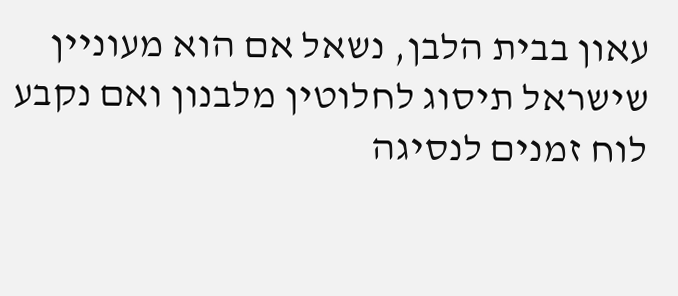עאון בבית הלבן, נשאל אם הוא מעוניין שישראל תיסוג לחלוטין מלבנון ואם נקבע לוח זמנים לנסיגה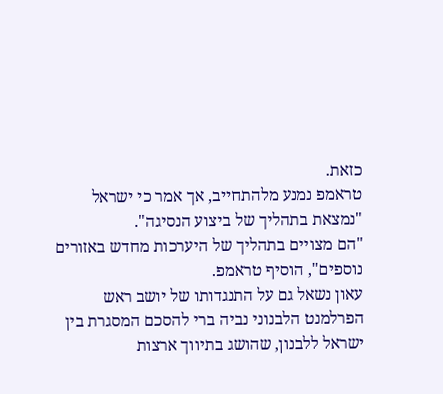כזאת.
טראמפ נמנע מלהתחייב, אך אמר כי ישראל "נמצאת בתהליך של ביצוע הנסיגה".
"הם מצויים בתהליך של היערכות מחדש באזורים נוספים", הוסיף טראמפ.
עאון נשאל גם על התנגדותו של יושב ראש הפרלמנט הלבנוני נביה ברי להסכם המסגרת בין ישראל ללבנון, שהושג בתיווך ארצות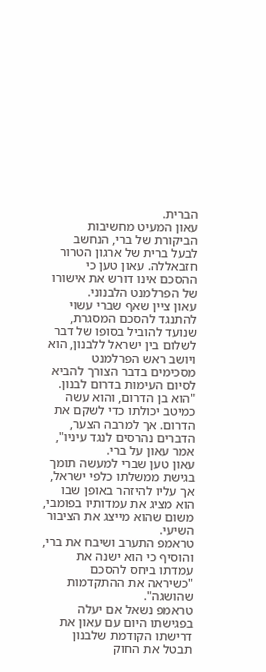הברית.
עאון המעיט מחשיבות הביקורת של ברי, הנחשב לבעל ברית של ארגון הטרור חזבאללה. עאון טען כי ההסכם אינו דורש את אישורו של הפרלמנט הלבנוני.
עאון ציין שאף שברי עשוי להתנגד להסכם המסגרת, שנועד להוביל בסופו של דבר לשלום בין ישראל ללבנון, הוא ויושב ראש הפרלמנט מסכימים בדבר הצורך להביא לסיום העימות בדרום לבנון.
"הוא בן הדרום, והוא עשה כמיטב יכולתו כדי לשקם את הדרום. אך למרבה הצער, הדברים נהרסים לנגד עיניו", אמר עאון על ברי.
עאון טען שברי למעשה תומך בגישת ממשלתו כלפי ישראל, אך עליו להיזהר באופן שבו הוא מציג את עמדותיו בפומבי, משום שהוא מייצג את הציבור השיעי.
טראמפ התערב ושיבח את ברי, והוסיף כי הוא ישנה את עמדתו ביחס להסכם "כשיראה את ההתקדמות שהושגה".
טראמפ נשאל אם יעלה בפגישתו היום עם עאון את דרישתו הקודמת שלבנון תבטל את החוק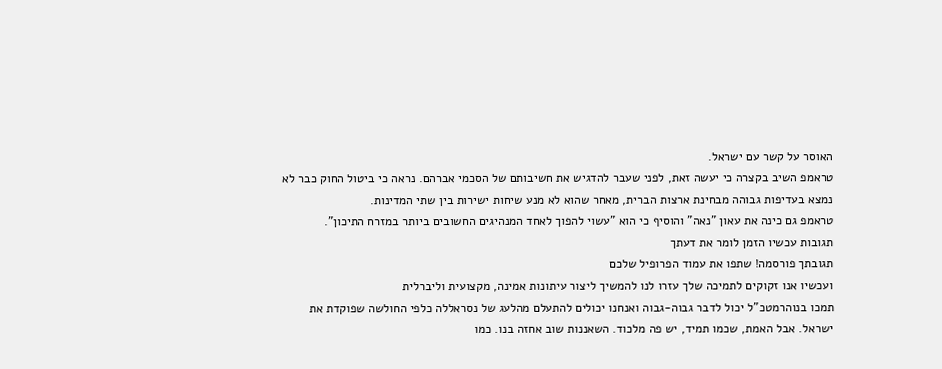האוסר על קשר עם ישראל.
טראמפ השיב בקצרה כי יעשה זאת, לפני שעבר להדגיש את חשיבותם של הסכמי אברהם. נראה כי ביטול החוק כבר לא נמצא בעדיפות גבוהה מבחינת ארצות הברית, מאחר שהוא לא מנע שיחות ישירות בין שתי המדינות.
טראמפ גם כינה את עאון "נאה" והוסיף כי הוא "עשוי להפוך לאחד המנהיגים החשובים ביותר במזרח התיכון".
תגובות עכשיו הזמן לומר את דעתך
תגובתך פורסמה! שתפו את עמוד הפרופיל שלכם
ועכשיו אנו זקוקים לתמיכה שלך עזרו לנו להמשיך ליצור עיתונות אמינה, מקצועית וליברלית
תמכו בנוהרמטכ"ל יכול לדבר גבוה-גבוה ואנחנו יכולים להתעלם מהלעג של נסראללה כלפי החולשה שפוקדת את ישראל. אבל האמת, שכמו תמיד, יש פה מלכוד. השאננות שוב אחזה בנו. כמו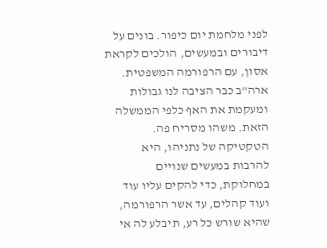לפני מלחמת יום כיפור. בונים על דיבורים ובמעשים, הולכים לקראת אסון, עם הרפורמה המשפטית. ארה"ב כבר הציבה לנו גבולות ומעקמת את האף כלפי הממשלה הזאת. משהו מסריח פה. הטקטיקה של נתניהו, היא להרבות במעשים שנויים במחלוקת, כדי להקים עליו עוד ועוד קהלים, עד אשר הרפורמה, שהיא שורש כל רע, תיבלע לה אי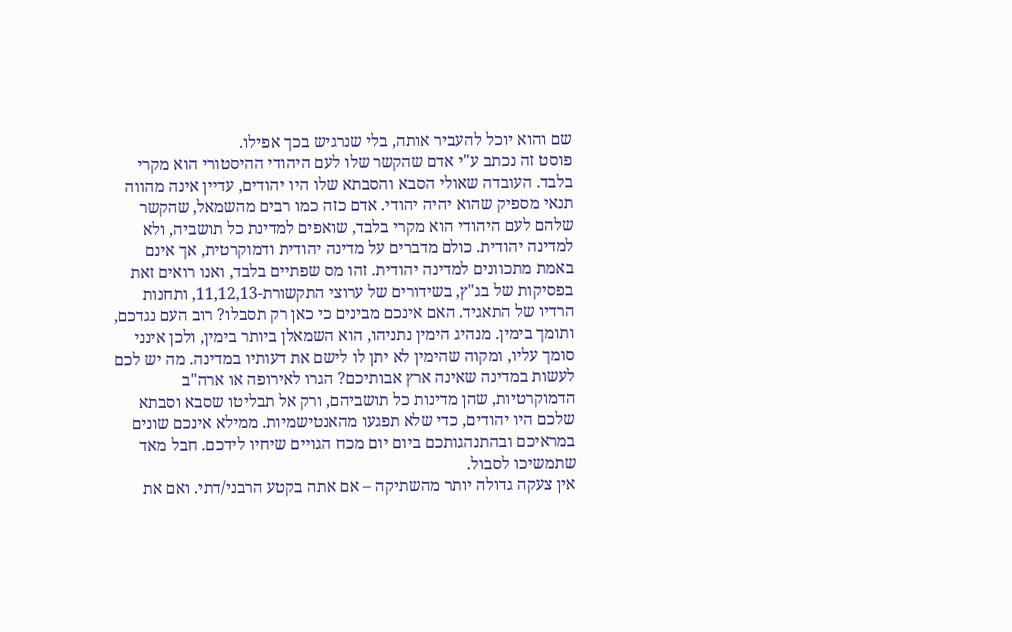שם והוא יוכל להעביר אותה, בלי שנרגיש בכך אפילו.
פוסט זה נכתב ע"י אדם שהקשר שלו לעם היהודי ההיסטורי הוא מקרי בלבד. העובדה שאולי הסבא והסבתא שלו היו יהודים, עדיין אינה מהווה תנאי מספיק שהוא יהיה יהודי. אדם כזה כמו רבים מהשמאל, שהקשר שלהם לעם היהודי הוא מקרי בלבד, שואפים למדינת כל תושביה, ולא למדינה יהודית. כולם מדברים על מדינה יהודית ודמוקרטית, אך אינם באמת מתכוונים למדינה יהודית. זהו מס שפתיים בלבד, ואנו רואים זאת בפסיקות של בג"ץ, בשידורים של ערוצי התקשורת-11,12,13, ותחנות הרדיו של התאגיד. האם אינכם מבינים כי כאן רק תסבלו? רוב העם נגדכם, ותומך בימין. מנהיג הימין נתניהו, הוא השמאלן ביותר בימין, ולכן אינני סומך עליו, ומקוה שהימין לא יתן לו לישם את דעותיו במדינה. מה יש לכם לעשות במדינה שאינה ארץ אבותיכם? הגרו לאירופה או ארה"ב הדמוקרטיות, שהן מדינות כל תושביהם, ורק אל תבליטו שסבא וסבתא שלכם היו יהודים, כדי שלא תפגעו מהאנטישמיות. ממילא אינכם שונים במראיכם ובהתנהגותכם ביום יום מכח הגויים שיחיו לידכם. חבל מאד שתמשיכו לסבול.
אין צעקה גדולה יותר מהשתיקה – אם אתה בקטע הרבני/דתי. ואם את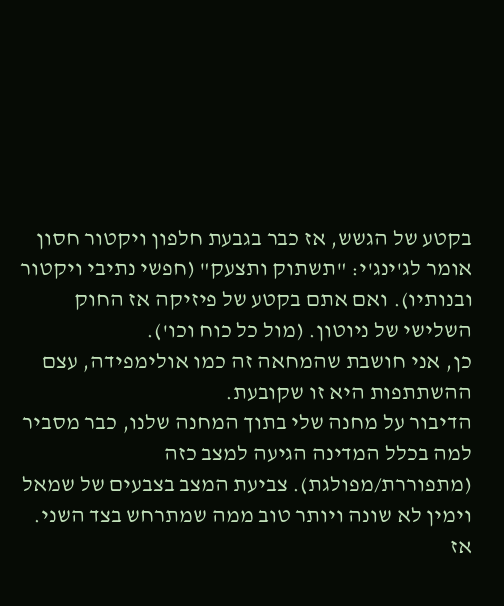בקטע של הגשש, אז כבר בגבעת חלפון ויקטור חסון אומר לג'ינג'י: "תשתוק ותצעק" (חפשי נתיבי ויקטור ובנותיו). ואם אתם בקטע של פיזיקה אז החוק השלישי של ניוטון. (מול כל כוח וכו').
כן, אני חושבת שהמחאה זה כמו אולימפידה, עצם ההשתתפות היא זו שקובעת.
הדיבור על מחנה שלי בתוך המחנה שלנו, כבר מסביר למה בכלל המדינה הגיעה למצב כזה (מתפוררת/מפולגת). צביעת המצב בצבעים של שמאל וימין לא שונה ויותר טוב ממה שמתרחש בצד השני.
אז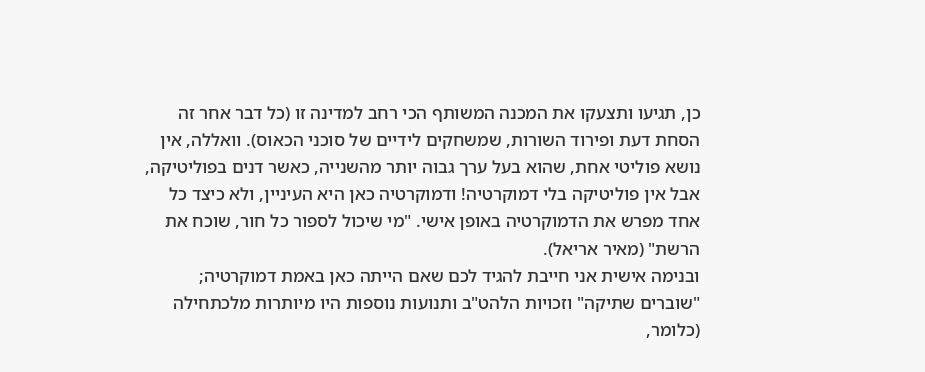כן, תגיעו ותצעקו את המכנה המשותף הכי רחב למדינה זו (כל דבר אחר זה הסחת דעת ופירוד השורות, שמשחקים לידיים של סוכני הכאוס). וואללה, אין נושא פוליטי אחת, שהוא בעל ערך גבוה יותר מהשנייה, כאשר דנים בפוליטיקה, אבל אין פוליטיקה בלי דמוקרטיה! ודמוקרטיה כאן היא העיניין, ולא כיצד כל אחד מפרש את הדמוקרטיה באופן אישי. "מי שיכול לספור כל חור, שוכח את הרשת" (מאיר אריאל).
ובנימה אישית אני חייבת להגיד לכם שאם הייתה כאן באמת דמוקרטיה; "שוברים שתיקה" וזכויות הלהט"ב ותנועות נוספות היו מיותרות מלכתחילה (כלומר,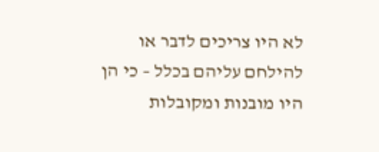לא היו צריכים לדבר או להילחם עליהם בכלל – כי הן היו מובנות ומקובלות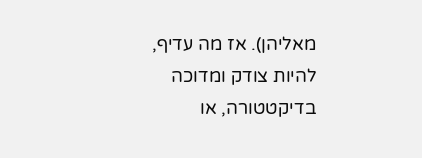מאליהן). אז מה עדיף, להיות צודק ומדוכה בדיקטטורה, או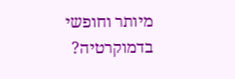מיותר וחופשי בדמוקרטיה?